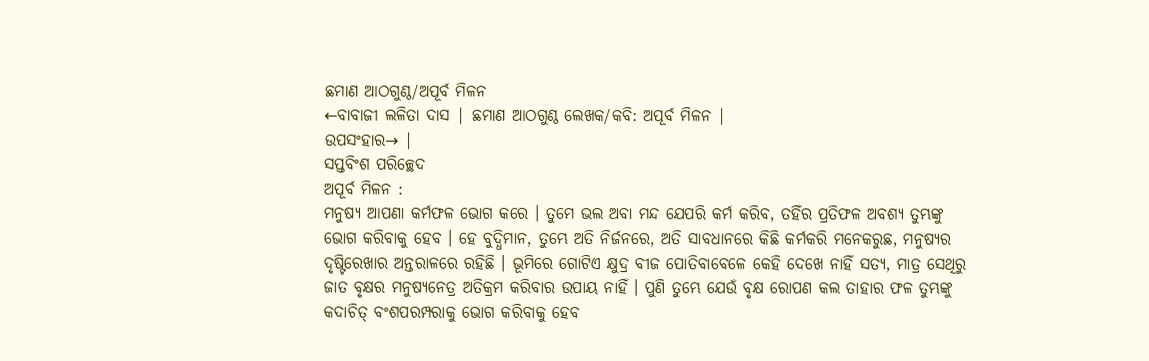ଛମାଣ ଆଠଗୁଣ୍ଠ/ଅପୂର୍ବ ମିଳନ
←ବାବାଜୀ ଲଳିତା ଦାସ | ଛମାଣ ଆଠଗୁଣ୍ଠ ଲେଖକ/କବି: ଅପୂର୍ବ ମିଳନ |
ଉପସଂହାର→ |
ସପ୍ତବିଂଶ ପରିଚ୍ଛେଦ
ଅପୂର୍ବ ମିଳନ :
ମନୁଷ୍ୟ ଆପଣା କର୍ମଫଳ ଭୋଗ କରେ । ତୁମେ ଭଲ ଅବା ମନ୍ଦ ଯେପରି କର୍ମ କରିବ, ତହିଁର ପ୍ରତିଫଳ ଅବଶ୍ୟ ତୁମ୍ଭଙ୍କୁ ଭୋଗ କରିବାକୁ ହେବ । ହେ ବୁଦ୍ଧିମାନ, ତୁମ୍ଭେ ଅତି ନିର୍ଜନରେ, ଅତି ସାବଧାନରେ କିଛି କର୍ମକରି ମନେକରୁଛ, ମନୁଷ୍ୟର ଦୃଷ୍ଟିରେଖାର ଅନ୍ତରାଳରେ ରହିଛି । ଭୂମିରେ ଗୋଟିଏ କ୍ଷୁଦ୍ର ବୀଜ ପୋତିବାବେଳେ କେହି ଦେଖେ ନାହିଁ ସତ୍ୟ, ମାତ୍ର ସେଥିରୁ ଜାତ ବୃକ୍ଷର ମନୁଷ୍ୟନେତ୍ର ଅତିକ୍ରମ କରିବାର ଉପାୟ ନାହିଁ । ପୁଣି ତୁମ୍ଭେ ଯେଉଁ ବୃକ୍ଷ ରୋପଣ କଲ ତାହାର ଫଳ ତୁମ୍ଭଙ୍କୁ କଦାଚିତ୍ ବଂଶପରମ୍ପରାକୁ ଭୋଗ କରିବାକୁ ହେବ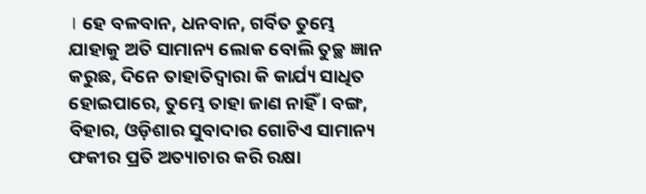। ହେ ବଳବାନ, ଧନବାନ, ଗର୍ବିତ ତୁମ୍ଭେ ଯାହାକୁ ଅତି ସାମାନ୍ୟ ଲୋକ ବୋଲି ତୁଚ୍ଛ ଜ୍ଞାନ କରୁଛ, ଦିନେ ତାହାତିଦ୍ୱାରା କି କାର୍ଯ୍ୟ ସାଧିତ ହୋଇପାରେ, ତୁମ୍ଭେ ତାହା ଜାଣ ନାହିଁ । ବଙ୍ଗ, ବିହାର, ଓଡ଼ିଶାର ସୁବାଦାର ଗୋଟିଏ ସାମାନ୍ୟ ଫକୀର ପ୍ରତି ଅତ୍ୟାଚାର କରି ରକ୍ଷା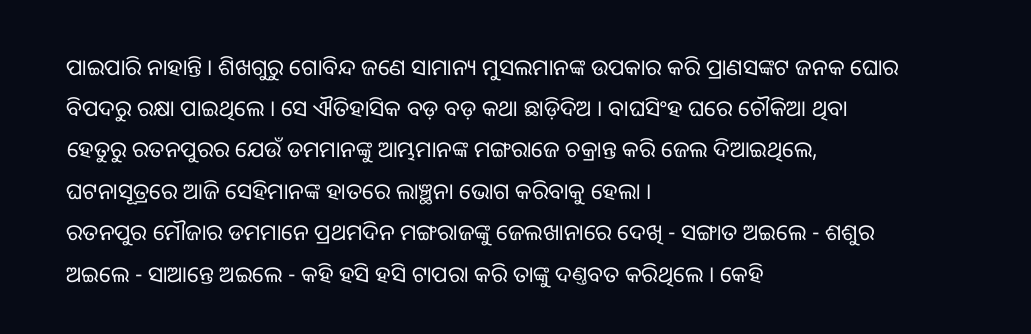ପାଇପାରି ନାହାନ୍ତି । ଶିଖଗୁରୁ ଗୋବିନ୍ଦ ଜଣେ ସାମାନ୍ୟ ମୁସଲମାନଙ୍କ ଉପକାର କରି ପ୍ରାଣସଙ୍କଟ ଜନକ ଘୋର ବିପଦରୁ ରକ୍ଷା ପାଇଥିଲେ । ସେ ଐତିହାସିକ ବଡ଼ ବଡ଼ କଥା ଛାଡ଼ିଦିଅ । ବାଘସିଂହ ଘରେ ଚୌକିଆ ଥିବା ହେତୁରୁ ରତନପୁରର ଯେଉଁ ଡମମାନଙ୍କୁ ଆମ୍ଭମାନଙ୍କ ମଙ୍ଗରାଜେ ଚକ୍ରାନ୍ତ କରି ଜେଲ ଦିଆଇଥିଲେ, ଘଟନାସୂତ୍ରରେ ଆଜି ସେହିମାନଙ୍କ ହାତରେ ଲାଞ୍ଛନା ଭୋଗ କରିବାକୁ ହେଲା ।
ରତନପୁର ମୌଜାର ଡମମାନେ ପ୍ରଥମଦିନ ମଙ୍ଗରାଜଙ୍କୁ ଜେଲଖାନାରେ ଦେଖି - ସଙ୍ଗାତ ଅଇଲେ - ଶଶୁର ଅଇଲେ - ସାଆନ୍ତେ ଅଇଲେ - କହି ହସି ହସି ଟାପରା କରି ତାଙ୍କୁ ଦଣ୍ତବତ କରିଥିଲେ । କେହି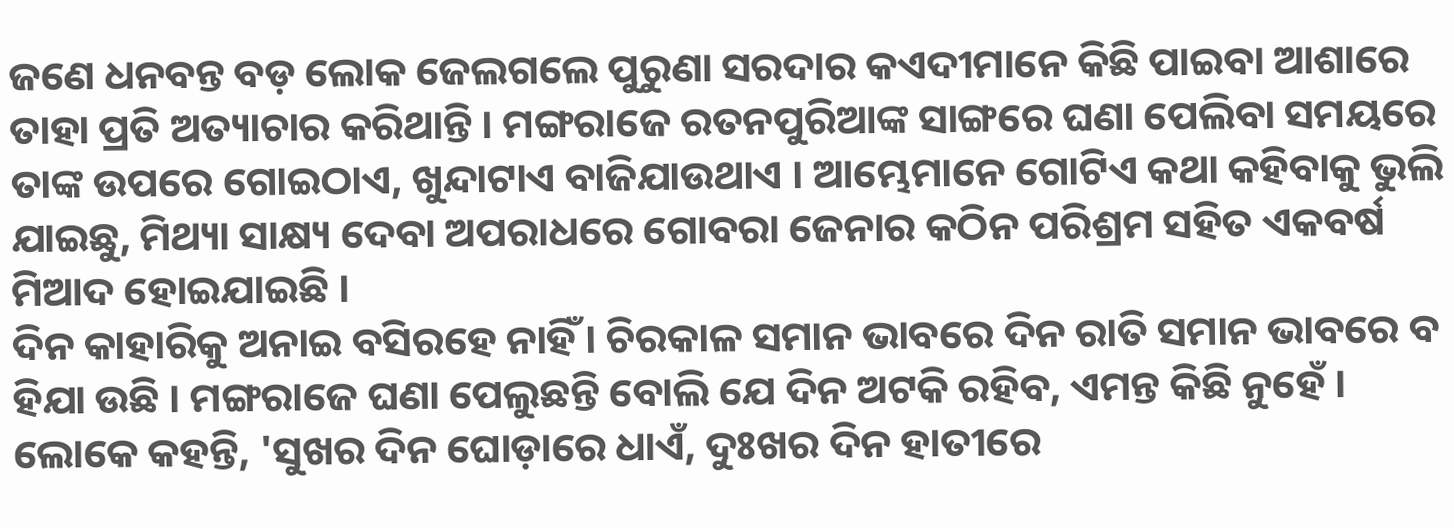ଜଣେ ଧନବନ୍ତ ବଡ଼ ଲୋକ ଜେଲଗଲେ ପୁରୁଣା ସରଦାର କଏଦୀମାନେ କିଛି ପାଇବା ଆଶାରେ ତାହା ପ୍ରତି ଅତ୍ୟାଚାର କରିଥାନ୍ତି । ମଙ୍ଗରାଜେ ରତନପୁରିଆଙ୍କ ସାଙ୍ଗରେ ଘଣା ପେଲିବା ସମୟରେ ତାଙ୍କ ଉପରେ ଗୋଇଠାଏ, ଖୁନ୍ଦାଟାଏ ବାଜିଯାଉଥାଏ । ଆମ୍ଭେମାନେ ଗୋଟିଏ କଥା କହିବାକୁ ଭୁଲି ଯାଇଛୁ, ମିଥ୍ୟା ସାକ୍ଷ୍ୟ ଦେବା ଅପରାଧରେ ଗୋବରା ଜେନାର କଠିନ ପରିଶ୍ରମ ସହିତ ଏକବର୍ଷ ମିଆଦ ହୋଇଯାଇଛି ।
ଦିନ କାହାରିକୁ ଅନାଇ ବସିରହେ ନାହିଁ । ଚିରକାଳ ସମାନ ଭାବରେ ଦିନ ରାତି ସମାନ ଭାବରେ ବ ହିଯା ଉଛି । ମଙ୍ଗରାଜେ ଘଣା ପେଲୁଛନ୍ତି ବୋଲି ଯେ ଦିନ ଅଟକି ରହିବ, ଏମନ୍ତ କିଛି ନୁହେଁ । ଲୋକେ କହନ୍ତି, 'ସୁଖର ଦିନ ଘୋଡ଼ାରେ ଧାଏଁ, ଦୁଃଖର ଦିନ ହାତୀରେ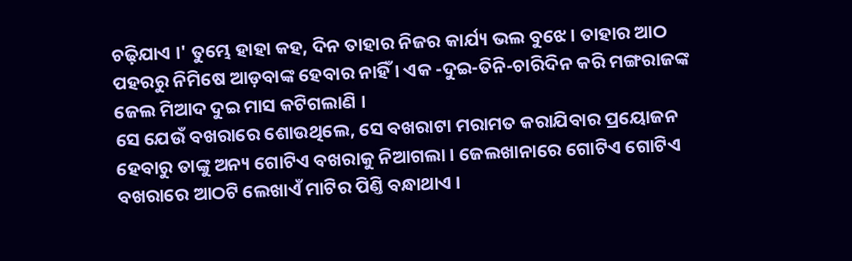ଚଢ଼ିଯାଏ ।' ତୁମ୍ଭେ ହାହା କହ, ଦିନ ତାହାର ନିଜର କାର୍ଯ୍ୟ ଭଲ ବୁଝେ । ତାହାର ଆଠ ପହରରୁ ନିମିଷେ ଆଡ଼ବାଙ୍କ ହେବାର ନାହିଁ । ଏକ -ଦୁଇ-ତିନି-ଚାରିଦିନ କରି ମଙ୍ଗରାଜଙ୍କ ଜେଲ ମିଆଦ ଦୁଇ ମାସ କଟିଗଲାଣି ।
ସେ ଯେଉଁ ବଖରାରେ ଶୋଉଥିଲେ, ସେ ବଖରାଟା ମରାମତ କରାଯିବାର ପ୍ରୟୋଜନ ହେବାରୁ ତାଙ୍କୁ ଅନ୍ୟ ଗୋଟିଏ ବଖରାକୁ ନିଆଗଲା । ଜେଲଖାନାରେ ଗୋଟିଏ ଗୋଟିଏ ବଖରାରେ ଆଠଟି ଲେଖାଏଁ ମାଟିର ପିଣ୍ତି ବନ୍ଧାଥାଏ ।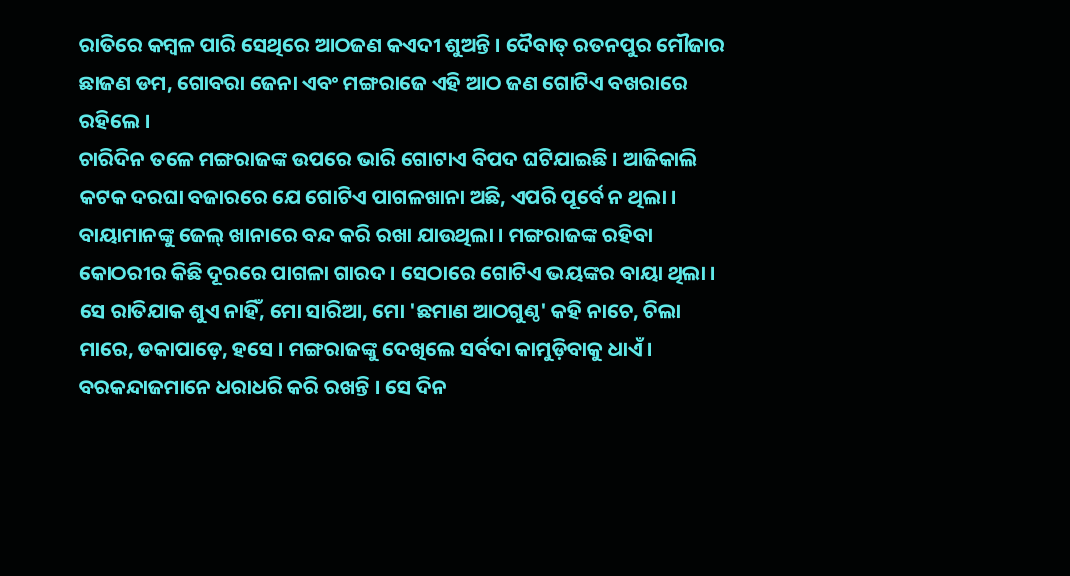ରାତିରେ କମ୍ବଳ ପାରି ସେଥିରେ ଆଠଜଣ କଏଦୀ ଶୁଅନ୍ତି । ଦୈବାତ୍ ରତନପୁର ମୌଜାର ଛାଜଣ ଡମ, ଗୋବରା ଜେନା ଏବଂ ମଙ୍ଗରାଜେ ଏହି ଆଠ ଜଣ ଗୋଟିଏ ବଖରାରେ ରହିଲେ ।
ଚାରିଦିନ ତଳେ ମଙ୍ଗରାଜଙ୍କ ଉପରେ ଭାରି ଗୋଟାଏ ବିପଦ ଘଟିଯାଇଛି । ଆଜିକାଲି କଟକ ଦରଘା ବଜାରରେ ଯେ ଗୋଟିଏ ପାଗଳଖାନା ଅଛି, ଏପରି ପୂର୍ବେ ନ ଥିଲା । ବାୟାମାନଙ୍କୁ ଜେଲ୍ ଖାନାରେ ବନ୍ଦ କରି ରଖା ଯାଉଥିଲା । ମଙ୍ଗରାଜଙ୍କ ରହିବା କୋଠରୀର କିଛି ଦୂରରେ ପାଗଳା ଗାରଦ । ସେଠାରେ ଗୋଟିଏ ଭୟଙ୍କର ବାୟା ଥିଲା । ସେ ରାତିଯାକ ଶୁଏ ନାହିଁ, ମୋ ସାରିଆ, ମୋ 'ଛମାଣ ଆଠଗୁଣ୍ଠ' କହି ନାଚେ, ଚିଲା ମାରେ, ଡକାପାଡ଼େ, ହସେ । ମଙ୍ଗରାଜଙ୍କୁ ଦେଖିଲେ ସର୍ବଦା କାମୁଡ଼ିବାକୁ ଧାଏଁ । ବରକନ୍ଦାଜମାନେ ଧରାଧରି କରି ରଖନ୍ତି । ସେ ଦିନ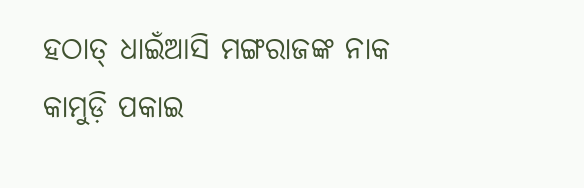ହଠାତ୍ ଧାଇଁଆସି ମଙ୍ଗରାଜଙ୍କ ନାକ କାମୁଡ଼ି ପକାଇ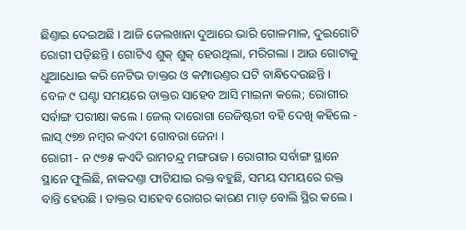ଛିଣ୍ତାଇ ଦେଇଅଛି । ଆଜି ଜେଲଖାନା ଦୁଆରେ ଭାରି ଗୋଳମାଳ, ଦୁଇଗୋଟି ରୋଗୀ ପଡ଼ିଛନ୍ତି । ଗୋଟିଏ ଶୁକ୍ ଶୁକ୍ ହେଉଥିଲା, ମରିଗଲା । ଆଉ ଗୋଟାକୁ ଧୁଆଧୋଇ କରି ନେଟିଭ ଡାକ୍ତର ଓ କମ୍ପାଉଣ୍ତର ପଟି ବାନ୍ଧିଦେଉଛନ୍ତି ।
ବେଳ ୯ ଘଣ୍ଟା ସମୟରେ ଡାକ୍ତର ସାହେବ ଆସି ମାଇନା କଲେ; ରୋଗୀର ସର୍ବାଙ୍ଗ ପରୀକ୍ଷା କଲେ । ଜେଲ୍ ଦାରୋଗା ରେଜିଷ୍ଟରୀ ବହି ଦେଖି କହିଲେ - ଲାସ୍ ୯୭୭ ନମ୍ବର କଏଦୀ ଗୋବରା ଜେନା ।
ରୋଗୀ - ନ ୯୭୫ କଏଦି ରାମଚନ୍ଦ୍ର ମଙ୍ଗରାଜ । ରୋଗୀର ସର୍ବାଙ୍ଗ ସ୍ଥାନେ ସ୍ଥାନେ ଫୁଲିଛି, ନାକଦଣ୍ତା ଫାଟିଯାଇ ରକ୍ତ ବହୁଛି, ସମୟ ସମୟରେ ରକ୍ତ ବାନ୍ତି ହେଉଛି । ଡାକ୍ତର ସାହେବ ରୋଗର କାରଣ ମାଡ଼ ବୋଲି ସ୍ଥିର କଲେ ।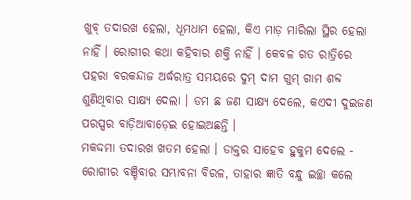ଖୁବ୍ ତଦାରଖ ହେଲା, ଧୂମଧାମ ହେଲା, କିଏ ମାଡ଼ ମାରିଲା ସ୍ଥିର ହେଲା ନାହିଁ । ରୋଗୀର କଥା କହିବାର ଶକ୍ତି ନାହିଁ । କେବଳ ଗତ ରାତ୍ରିରେ ପହରା ବରକନ୍ଦାଜ ଅର୍ଦ୍ଧରାତ୍ର ସମୟରେ ଦୁମ୍ ଦାମ ଗୁମ୍ ଗାମ ଶବ୍ଦ ଶୁଣିଥିବାର ସାକ୍ଷ୍ୟ ଦେଲା । ଡମ ଛ ଜଣ ସାକ୍ଷ୍ୟ ଦେଲେ, କଏଦୀ ଦୁଇଜଣ ପରସ୍ପର ବାଡ଼ିଆବାଡ଼େଇ ହୋଇଅଛନ୍ତି ।
ମକଦ୍ଦମା ତଦାରଖ ଖତମ ହେଲା । ଡାକ୍ତର ସାହେବ ହୁକୁମ ଦେଲେ - ରୋଗୀର ବଞ୍ଚିବାର ସମ୍ଭାବନା ବିରଳ, ତାହାର ଜ୍ଞାତି ବନ୍ଧୁ ଇଚ୍ଛା କଲେ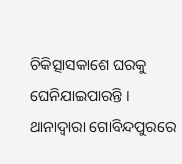ଚିକିତ୍ସାସକାଶେ ଘରକୁ ଘେନିଯାଇପାରନ୍ତି । ଥାନାଦ୍ୱାରା ଗୋବିନ୍ଦପୁରରେ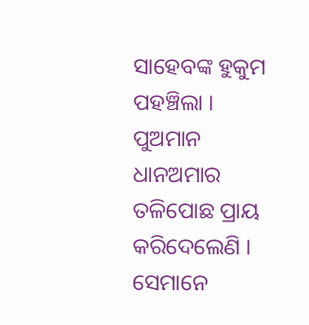ସାହେବଙ୍କ ହୁକୁମ ପହଞ୍ଚିଲା ।
ପୁଅମାନ ଧାନଅମାର ତଳିପୋଛ ପ୍ରାୟ କରିଦେଲେଣି । ସେମାନେ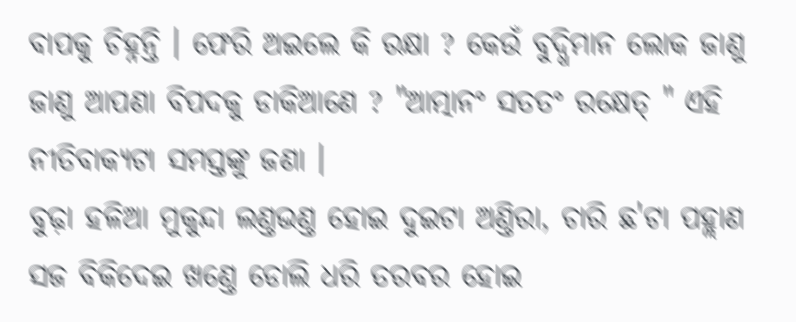ବାପକୁ ଚିହ୍ନନ୍ତି । ଫେରି ଅଇଲେ କି ରକ୍ଷା ? କେଉଁ ବୁଦ୍ଧିମାନ ଲୋକ ଜାଣୁ ଜାଣୁ ଆପଣା ବିପଦକୁ ଡାକିଆଣେ ? "ଆତ୍ମାନଂ ସତତଂ ରକ୍ଷେତ୍ " ଏହି ନୀତିବାକ୍ୟଟା ସମସ୍ତଙ୍କୁ ଜଣା ।
ବୁଢ଼ା ହଳିଆ ମୁକୁନ୍ଦା ଲଣ୍ତଭଣ୍ତ ହୋଇ ଦୁଇଟା ଅଣ୍ତିରା, ଚାରି ଛ'ଟା ପହ୍ଲାଣ ସଜ ବିକିଦେଇ ଖଣ୍ତେ ଡୋଲି ଧରି ତରବର ହୋଇ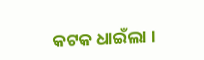କଟକ ଧାଇଁଲା ।